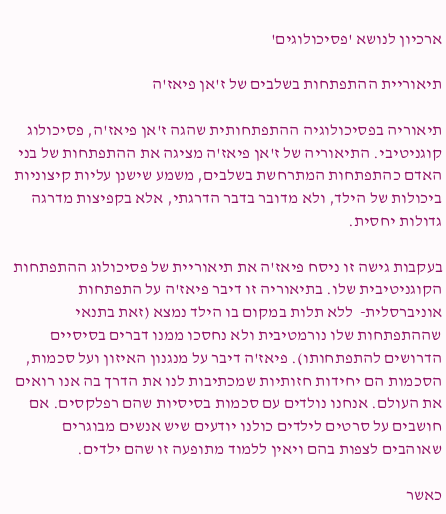ארכיון לנושא 'פסיכולוגים'

תיאוריית ההתפתחות בשלבים של ז'אן פיאז'ה

תיאוריה בפסיכולוגיה ההתפתחותית שהגה ז'אן פיאז'ה, פסיכולוג קוגניטיבי. התיאוריה של ז'אן פיאז'ה מציגה את ההתפתחות של בני האדם כהתפתחות המתרחשת בשלבים, משמע שישנן עליות קיצוניות ביכולות של הילד, ולא מדובר בדבר הדרגתי, אלא בקפיצות מדרגה גדולות יחסית.

בעקבות גישה זו ניסח פיאז'ה את תיאוריית של פסיכולוג ההתפתחות הקוגניטיבית שלו. בתיאוריה זו דיבר פיאז'ה על התפתחות אוניברסלית-  ללא תלות במקום בו הילד נמצא (זאת בתנאי שההתפתחות שלו נורמטיבית ולא נחסכו ממנו דברים בסיסיים הדרושים להתפתחותו). פיאז'ה דיבר על מנגנון האיזון ועל סכמות, הסכמות הם יחידות חזותיות שמכתיבות לנו את הדרך בה אנו רואים את העולם. אנחנו נולדים עם סכמות בסיסיות שהם רפלקסים. אם חושבים על סרטים לילדים כולנו יודעים שיש אנשים מבוגרים שאוהבים לצפות בהם ויאין ללמוד מתופעה זו שהם ילדים.

כאשר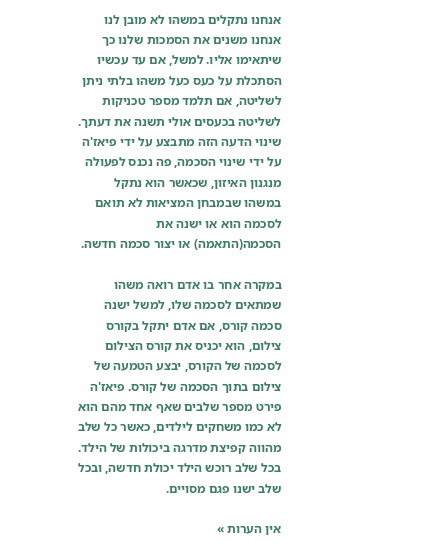אנחנו נתקלים במשהו לא מובן לנו אנחנו משנים את הסמכות שלנו כך שיתאימו אליו. למשל, אם עד עכשיו הסתכלת על כעס כעל משהו בלתי ניתן לשליטה, אם תלמד מספר טכניקות לשליטה בכעסים אולי תשנה את דעתך. שינוי הדעה הזה מתבצע על ידי פיאז'ה על ידי שינוי הסכמה, פה נכנס לפעולה מנגנון האיזון, שכאשר הוא נתקל במשהו שבמבחן המציאות לא תואם לסכמה הוא או ישנה את הסכמה(התאמה) או יצור סכמה חדשה.

במקרה אחר בו אדם רואה משהו שמתאים לסכמה שלו, למשל ישנה סכמה קורס, אם אדם יתקל בקורס צילום, הוא יכניס את קורס הצילום לסכמה של הקורס, יבצע הטמעה של צילום בתוך הסכמה של קורס. פיאז'ה פירט מספר שלבים שאף אחד מהם הוא לא כמו משחקים לילדים, כאשר כל שלב מהווה קפיצת מדרגה ביכולות של הילד. בכל שלב רוכש הילד יכולת חדשה, ובכל שלב ישנו פגם מסויים.

אין הערות »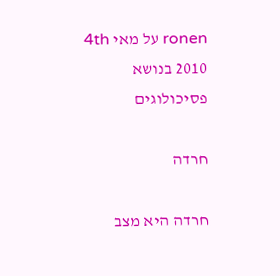ronen על מאי 4th 2010 בנושא פסיכולוגים

חרדה

חרדה היא מצב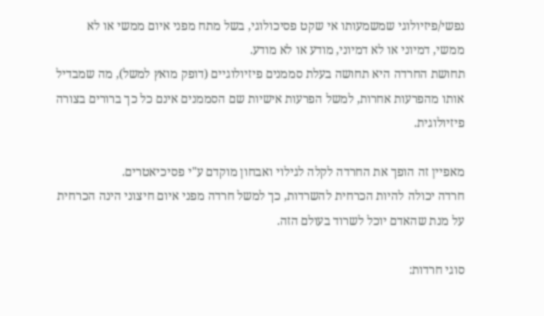נפשי/פיזיולוגי שמשמעותו אי שקט פסיכולוגי, בשל מתח מפני איום ממשי או לא ממשי, דמיוני או לא דמיוני, מודע או לא מודע.
תחושת החרדה היא תחושה בעלת סממנים פיזיולוגיים (דופק מואץ למשל), מה שמבדיל אותו מהפרעות אחרות, למשל הפרעות אישיות שם הסממנים אינם כל כך ברורים בצורה פיזיולוגית.

מאפיין זה הופך את החרדה לקלה לגילוי ואבחון מוקדם ע"י פסיכיאטרים.
חרדה יכולה להיות הכרחית להשרדות, כך למשל חרדה מפני איום חיצוני הינה הכרחית על מנת שהאדם יוכל לשרוד בעולם הזה.

סוגי חרדות: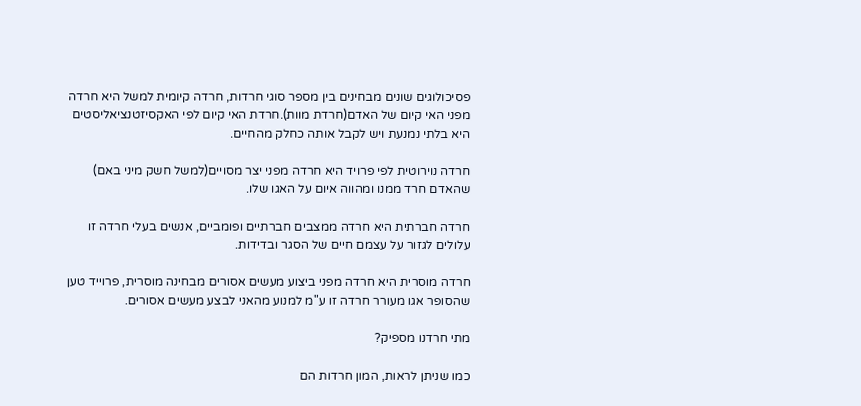פסיכולוגים שונים מבחינים בין מספר סוגי חרדות, חרדה קיומית למשל היא חרדה מפני האי קיום של האדם(חרדת מוות).חרדת האי קיום לפי האקסיזטנציאליסטים היא בלתי נמנעת ויש לקבל אותה כחלק מהחיים.

חרדה נוירוטית לפי פרויד היא חרדה מפני יצר מסויים(למשל חשק מיני באם) שהאדם חרד ממנו ומהווה איום על האגו שלו.

חרדה חברתית היא חרדה ממצבים חברתיים ופומביים, אנשים בעלי חרדה זו עלולים לגזור על עצמם חיים של הסגר ובדידות.

חרדה מוסרית היא חרדה מפני ביצוע מעשים אסורים מבחינה מוסרית, פרוייד טען שהסופר אגו מעורר חרדה זו ע"מ למנוע מהאני לבצע מעשים אסורים.

מתי חרדנו מספיק?

כמו שניתן לראות, המון חרדות הם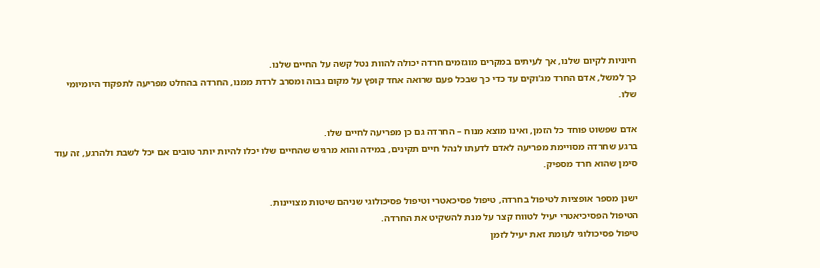חיוניות לקיום שלנו, אך לעיתים במקרים מוגזמים חרדה יכולה להוות נטל קשה על החיים שלנו.
כך למשל, אדם החרד מג'וקים עד כדי כך שבכל פעם שרואה אחד קופץ על מקום גבוה ומסרב לרדת ממנו, החרדה בהחלט מפריעה לתפקוד היומיומי שלו.

אדם שפשוט פוחד כל הזמן, ואינו מוצא מנוח – החרדה גם כן מפריעה לחיים שלו.
ברגע שחרדה מסויימת מפריעה לאדם לדעתו לנהל חיים תקינים, במידה והוא מרגיש שהחיים שלו יכלו להיות יותר טובים אם יכל לשבת ולהרגע, זה עוד סימן שהוא חרד מספיק.

ישנן מספר אופציות לטיפול בחרדה, טיפול פסיכאטרי וטיפול פסיכולוגי שניהם שיטות מצויינות.
הטיפול הפסיכיאטרי יעיל לטווח קצר על מנת להשקיט את החרדה.
טיפול פסיכולוגי לעומת זאת יעיל לזמן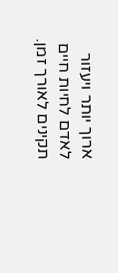ארוך יותר ויעזור לאדם לחיות חיים תקינים לאורך זמן.